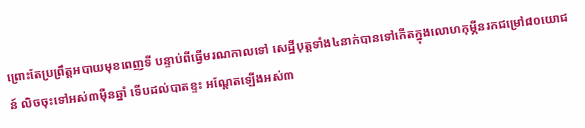ព្រោះតែប្រព្រឹត្តអបាយមុខពេញទី បន្ទាប់ពីធ្វើមរណកាលទៅ សេដ្ឋីបុត្តទាំង៤នាក់បានទៅកើតក្នុងលោហកុម្ភីនរកជម្រៅ៨០យោជន៍ លិចចុះទៅអស់៣ម៉ឺនឆ្នាំ ទើបដល់បាតខ្ទះ អណ្តែតឡើងអស់៣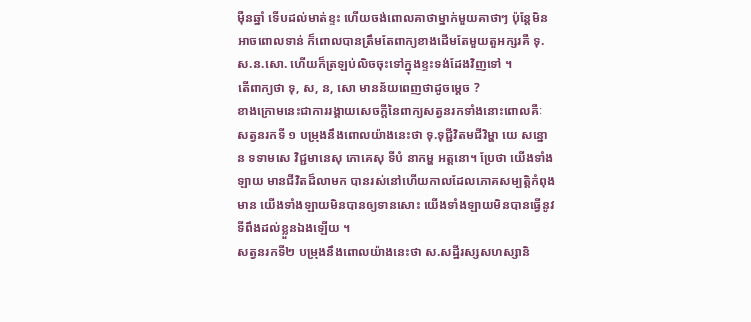ម៉ឺនឆ្នាំ ទើបដល់មាត់ខ្ទះ ហើយចង់ពោលគាថាម្នាក់មួយគាថាៗ ប៉ុន្តែមិនអាចពោលទាន់ ក៏ពោលបានត្រឹមតែពាក្យខាងដើមតែមួយតួអក្សរគឺ ទុ.ស.ន.សោ. ហើយក៏ត្រឡប់លិចចុះទៅក្នុងខ្ទះទង់ដែងវិញទៅ ។
តើពាក្យថា ទុ, ស, ន, សោ មានន័យពេញថាដូចម្តេច ?
ខាងក្រោមនេះជាការរង្គាយសេចក្តីនៃពាក្យសត្វនរកទាំងនោះពោលគឺៈ
សត្វនរកទី ១ បម្រុងនឹងពោលយ៉ាងនេះថា ទុ.ទុជ្ជីវិតមជីវិម្ហា យេ សន្នោ ន ទទាមសេ វិជ្ជមានេសុ ភោគេសុ ទីបំ នាកម្ហ អត្តនោ។ ប្រែថា យើងទាំងឡាយ មានជីវិតដ៏លាមក បានរស់នៅហើយកាលដែលភោគសម្បត្តិកំពុងមាន យើងទាំងឡាយមិនបានឲ្យទានសោះ យើងទាំងឡាយមិនបានធ្វើនូវទីពឹងដល់ខ្លួនឯងឡើយ ។
សត្វនរកទី២ បម្រុងនឹងពោលយ៉ាងនេះថា ស.សដ្ឋីរស្សសហស្សានិ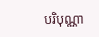បរិបុណ្ណា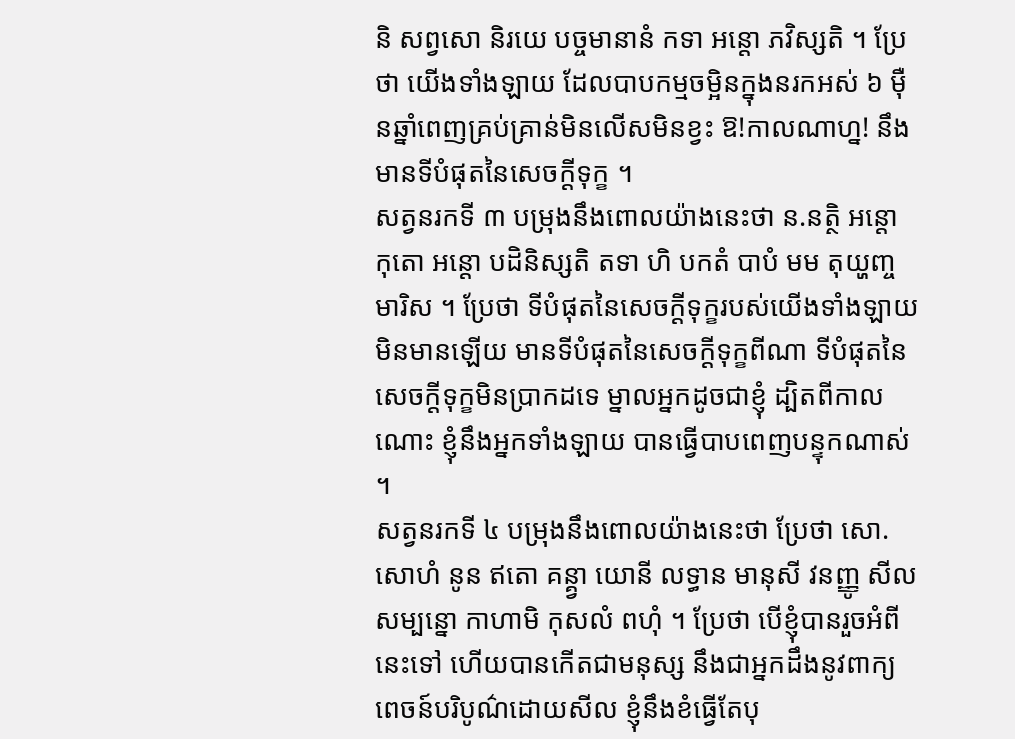និ សព្វសោ និរយេ បច្ចមានានំ កទា អន្តោ ភវិស្សតិ ។ ប្រែថា យើងទាំងឡាយ ដែលបាបកម្មចម្អិនក្នុងនរកអស់ ៦ ម៉ឺនឆ្នាំពេញគ្រប់គ្រាន់មិនលើសមិនខ្វះ ឱ!កាលណាហ្ន! នឹងមានទីបំផុតនៃសេចក្ដីទុក្ខ ។
សត្វនរកទី ៣ បម្រុងនឹងពោលយ៉ាងនេះថា ន.នត្ថិ អន្តោ កុតោ អន្តោ បដិនិស្សតិ តទា ហិ បកតំ បាបំ មម តុយ្ហញ្ច មារិស ។ ប្រែថា ទីបំផុតនៃសេចក្ដីទុក្ខរបស់យើងទាំងឡាយ មិនមានឡើយ មានទីបំផុតនៃសេចក្ដីទុក្ខពីណា ទីបំផុតនៃសេចក្ដីទុក្ខមិនប្រាកដទេ ម្នាលអ្នកដូចជាខ្ញុំ ដ្បិតពីកាលណោះ ខ្ញុំនឹងអ្នកទាំងឡាយ បានធ្វើបាបពេញបន្ទុកណាស់ ។
សត្វនរកទី ៤ បម្រុងនឹងពោលយ៉ាងនេះថា ប្រែថា សោ.សោហំ នូន ឥតោ គន្គ្វា យោនី លទ្ធាន មានុសី វនញ្ញូ សីលសម្បន្នោ កាហាមិ កុសលំ ពហុំ ។ ប្រែថា បើខ្ញុំបានរួចអំពីនេះទៅ ហើយបានកើតជាមនុស្ស នឹងជាអ្នកដឹងនូវពាក្យពេចន៍បរិបូណ៌ដោយសីល ខ្ញុំនឹងខំធ្វើតែបុ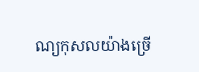ណ្យកុសលយ៉ាងច្រើ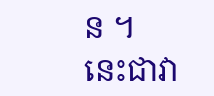ន ។
នេះជាវា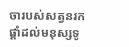ចារបស់សត្វនរកផ្តាំដល់មនុស្សទូ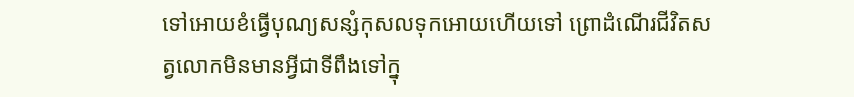ទៅអោយខំធ្វើបុណ្យសន្សំកុសលទុកអោយហើយទៅ ព្រោដំណើរជីវិតសត្វលោកមិនមានអ្វីជាទីពឹងទៅក្នុ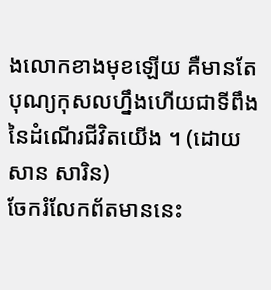ងលោកខាងមុខឡើយ គឺមានតែបុណ្យកុសលហ្នឹងហើយជាទីពឹងនៃដំណើរជីវិតយើង ។ (ដោយសាន សារិន)
ចែករំលែកព័តមាននេះ